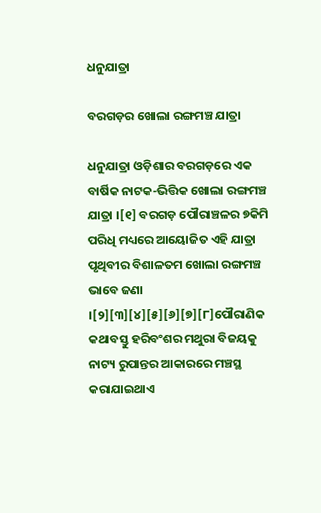ଧନୁଯାତ୍ରା

ବରଗଡ଼ର ଖୋଲା ରଙ୍ଗମଞ୍ଚ ଯାତ୍ରା

ଧନୁଯାତ୍ରା ଓଡ଼ିଶାର ବରଗଡ଼ରେ ଏକ ବାର୍ଷିକ ନାଟକ-ଭିତ୍ତିକ ଖୋଲା ରଙ୍ଗମଞ୍ଚ ଯାତ୍ରା ।[୧] ବରଗଡ଼ ପୌରାଞ୍ଚଳର ୭କିମି ପରିଧି ମଧ୍ୟରେ ଆୟୋଜିତ ଏହି ଯାତ୍ରା ପୃଥିବୀର ବିଶାଳତମ ଖୋଲା ରଙ୍ଗମଞ୍ଚ ଭାବେ ଜଣା ।[୨][୩][୪][୫][୬][୭][୮]ପୌରାଣିକ କଥାବସ୍ତୁ ହରିବଂଶର ମଥୁରା ବିଜୟକୁ ନାଟ୍ୟ ରୁପାନ୍ତର ଆକାରରେ ମଞ୍ଚସ୍ଥ କରାଯାଇଥାଏ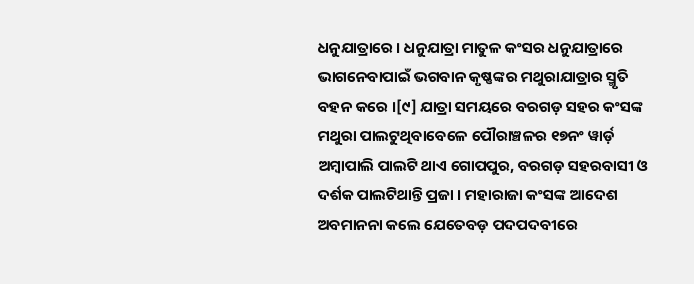ଧନୁଯାତ୍ରାରେ । ଧନୁଯାତ୍ରା ମାତୁଳ କଂସର ଧନୁଯାତ୍ରାରେ ଭାଗନେବାପାଇଁ ଭଗବାନ କୃଷ୍ଣଙ୍କର ମଥୁରାଯାତ୍ରାର ସ୍ମୃତି ବହନ କରେ ।[୯] ଯାତ୍ରା ସମୟରେ ବରଗଡ଼ ସହର କଂସଙ୍କ ମଥୁରା ପାଲଟୁଥିବାବେଳେ ପୌରାଞ୍ଚଳର ୧୭ନଂ ୱାର୍ଡ଼ ଅମ୍ବାପାଲି ପାଲଟି ଥାଏ ଗୋପପୁର, ବରଗଡ଼ ସହରବାସୀ ଓ ଦର୍ଶକ ପାଲଟିଥାନ୍ତି ପ୍ରଜା । ମହାରାଜା କଂସଙ୍କ ଆଦେଶ ଅବମାନନା କଲେ ଯେତେବଡ଼ ପଦପଦବୀରେ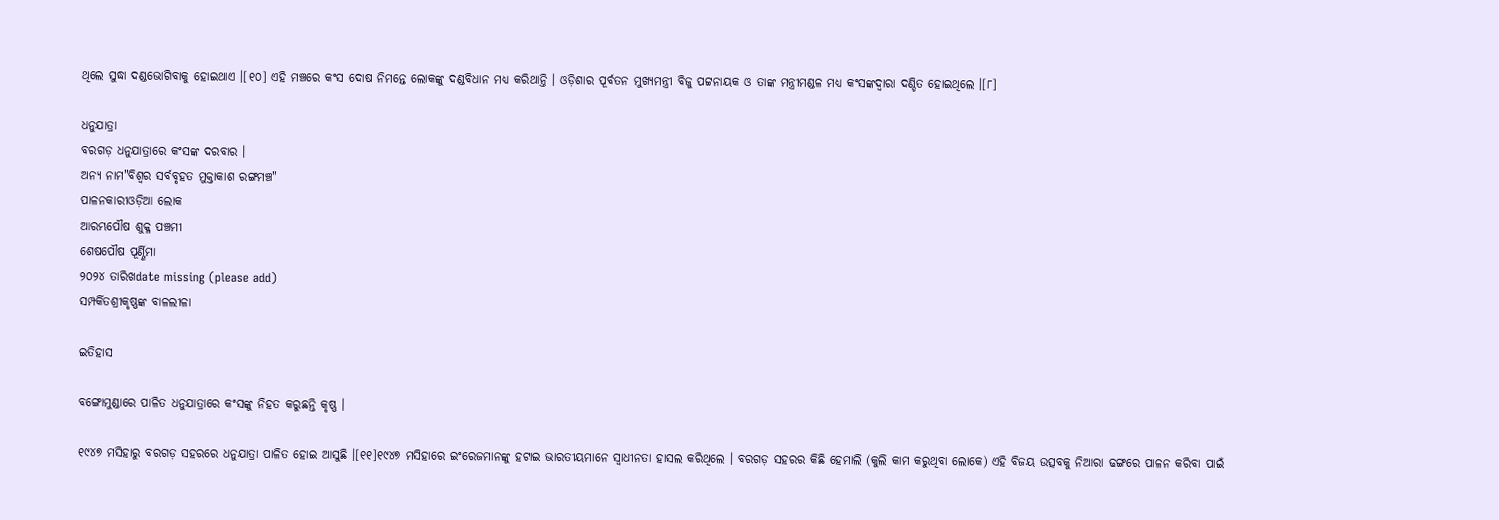ଥିଲେ ସୁଦ୍ଧା ଦଣ୍ଡଭୋଗିବାକୁ ହୋଇଥାଏ ।[୧୦] ଏହି ମଞ୍ଚରେ କଂସ ଦୋଷ ନିମନ୍ତେ ଲୋକଙ୍କୁ ଦଣ୍ଡବିଧାନ ମଧ୍ୟ କରିଥାନ୍ତି । ଓଡ଼ିଶାର ପୂର୍ବତନ ମୁଖ୍ୟମନ୍ତ୍ରୀ ବିଜୁ ପଟ୍ଟନାୟକ ଓ ତାଙ୍କ ମନ୍ତ୍ରୀମଣ୍ଡଳ ମଧ୍ୟ କଂସଙ୍କଦ୍ୱାରା ଦଣ୍ଡିତ ହୋଇଥିଲେ ।[୮]

ଧନୁଯାତ୍ରା
ବରଗଡ଼ ଧନୁଯାତ୍ରାରେ କଂସଙ୍କ ଦରବାର ।
ଅନ୍ୟ ନାମ"ବିଶ୍ୱର ସର୍ବବୃହତ ମୁକ୍ତାକାଶ ରଙ୍ଗମଞ୍ଚ"
ପାଳନକାରୀଓଡ଼ିଆ ଲୋକ
ଆରମ୍ଭପୌଷ ଶୁକ୍ଳ ପଞ୍ଚମୀ
ଶେଷପୌଷ ପୂର୍ଣ୍ଣିମା
୨୦୨୪ ତାରିଖdate missing (please add)
ସମ୍ପର୍କିତଶ୍ରୀକୃଷ୍ଣଙ୍କ ବାଳଲୀଳା

ଇତିହାସ

ବଙ୍ଗୋମୁଣ୍ଡାରେ ପାଳିତ ଧନୁଯାତ୍ରାରେ କଂସଙ୍କୁ ନିହତ କରୁଛନ୍ତି କୃଷ୍ଣ ।

୧୯୪୭ ମସିହାରୁ ବରଗଡ଼ ସହରରେ ଧନୁଯାତ୍ରା ପାଳିତ ହୋଇ ଆସୁଛି ।[୧୧]୧୯୪୭ ମସିହାରେ ଇଂରେଜମାନଙ୍କୁ ହଟାଇ ଭାରତୀୟମାନେ ସ୍ୱାଧୀନତା ହାସଲ କରିଥିଲେ । ବରଗଡ଼ ସହରର କିଛି ହେମାଲି (କୁଲି କାମ କରୁଥିବା ଲୋକେ) ଏହି ବିଜୟ ଉତ୍ସବକୁ ନିଆରା ଢଙ୍ଗରେ ପାଳନ କରିବା ପାଇଁ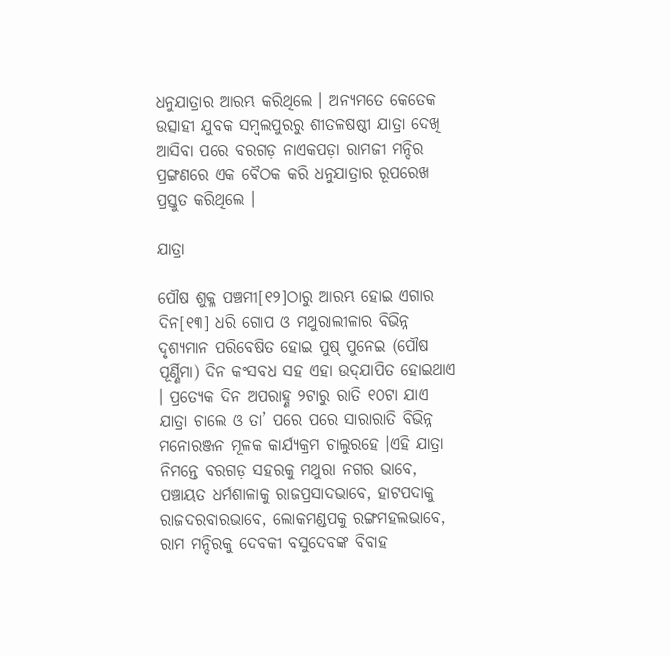ଧନୁଯାତ୍ରାର ଆରମ୍ଭ କରିଥିଲେ । ଅନ୍ୟମତେ କେତେକ ଉତ୍ସାହୀ ଯୁବକ ସମ୍ବଲପୁରରୁ ଶୀତଳଷଷ୍ଠୀ ଯାତ୍ରା ଦେଖି ଆସିବା ପରେ ବରଗଡ଼ ନାଏକପଡ଼ା ରାମଜୀ ମନ୍ଦିର ପ୍ରଙ୍ଗଣରେ ଏକ ବୈଠକ କରି ଧନୁଯାତ୍ରାର ରୂପରେଖ ପ୍ରସ୍ତୁତ କରିଥିଲେ ।

ଯାତ୍ରା

ପୌଷ ଶୁକ୍ଳ ପଞ୍ଚମୀ[୧୨]ଠାରୁ ଆରମ୍ଭ ହୋଇ ଏଗାର ଦିନ[୧୩] ଧରି ଗୋପ ଓ ମଥୁରାଲୀଳାର ବିଭିନ୍ନ ଦୃଶ୍ୟମାନ ପରିବେଷିତ ହୋଇ ପୁଷ୍ ପୁନେଇ (ପୌଷ ପୂର୍ଣ୍ଣିମା) ଦିନ କଂସବଧ ସହ ଏହା ଉଦ୍‌ଯାପିତ ହୋଇଥାଏ । ପ୍ରତ୍ୟେକ ଦିନ ଅପରାହ୍ଣ ୨ଟାରୁ ରାତି ୧୦ଟା ଯାଏ ଯାତ୍ରା ଚାଲେ ଓ ତା’ ପରେ ପରେ ସାରାରାତି ବିଭିନ୍ନ ମନୋରଞ୍ଜନ ମୂଳକ କାର୍ଯ୍ୟକ୍ରମ ଚାଲୁରହେ ।ଏହି ଯାତ୍ରା ନିମନ୍ତେ ବରଗଡ଼ ସହରକୁ ମଥୁରା ନଗର ଭାବେ, ପଞ୍ଚାୟତ ଧର୍ମଶାଳାକୁ ରାଜପ୍ରସାଦଭାବେ, ହାଟପଦାକୁ ରାଜଦରବାରଭାବେ, ଲୋକମଣ୍ଡପକୁ ରଙ୍ଗମହଲଭାବେ, ରାମ ମନ୍ଦିରକୁ ଦେବକୀ ବସୁଦେବଙ୍କ ବିବାହ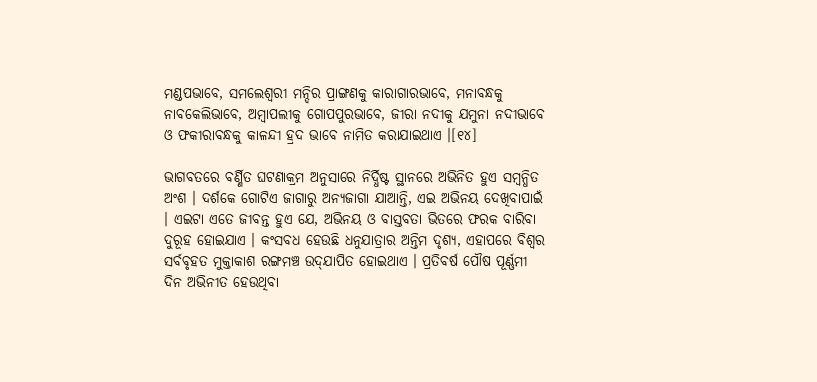ମଣ୍ଡପଭାବେ, ସମଲେଶ୍ୱରୀ ମନ୍ଦିର ପ୍ରାଙ୍ଗଣକୁ କାରାଗାରଭାବେ, ମନାବନ୍ଧକୁ ନାବକେଲିଭାବେ, ଅମ୍ବାପଲୀକୁ ଗୋପପୁରଭାବେ, ଜୀରା ନଦୀକୁ ଯମୁନା ନଦୀଭାବେ ଓ ଫକୀରାବନ୍ଧକୁ କାଳନ୍ଦୀ ହ୍ରଦ ଭାବେ ନାମିତ କରାଯାଇଥାଏ ।[୧୪]

ଭାଗବତରେ ବର୍ଣ୍ଣିତ ଘଟଣାକ୍ରମ ଅନୁସାରେ ନିର୍ଦ୍ଧିଷ୍ଟ ସ୍ଥାନରେ ଅଭିନିତ ହୁଏ ସମ୍ବନ୍ଧିତ ଅଂଶ । ଦର୍ଶକେ ଗୋଟିଏ ଜାଗାରୁ ଅନ୍ୟଜାଗା ଯାଆନ୍ତି, ଏଇ ଅଭିନୟ ଦେଖିବାପାଇଁ । ଏଇଟା ଏତେ ଜୀବନ୍ତ ହୁଏ ଯେ, ଅଭିନୟ ଓ ବାସ୍ତବତା ଭିତରେ ଫରକ ବାରିବା ଦୁରୂହ ହୋଇଯାଏ । କଂସବଧ ହେଉଛି ଧନୁଯାତ୍ରାର ଅନ୍ତିମ ଦୃଶ୍ୟ, ଏହାପରେ ବିଶ୍ୱର ସର୍ବବୃହତ ମୁକ୍ତାକାଶ ରଙ୍ଗମଞ୍ଚ ଉଦ୍‌ଯାପିତ ହୋଇଥାଏ । ପ୍ରତିବର୍ଷ ପୌଷ ପୂର୍ଣ୍ଣମୀ ଦିନ ଅଭିନୀତ ହେଉଥିବା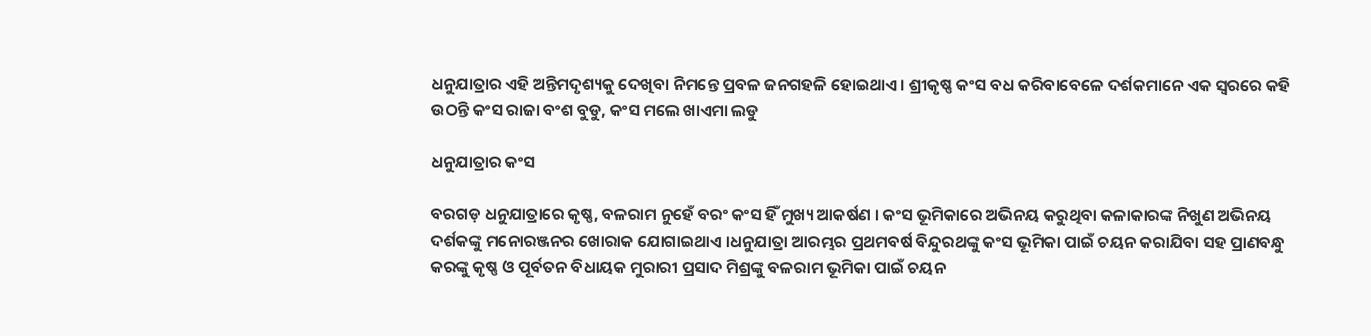ଧନୁଯାତ୍ରାର ଏହି ଅନ୍ତିମଦୃଶ୍ୟକୁ ଦେଖିବା ନିମନ୍ତେ ପ୍ରବଳ ଜନଗହଳି ହୋଇଥାଏ । ଶ୍ରୀକୃଷ୍ଣ କଂସ ବଧ କରିବାବେଳେ ଦର୍ଶକମାନେ ଏକ ସ୍ୱରରେ କହି ଉଠନ୍ତି କଂସ ରାଜା ବଂଶ ବୁଡୁ, କଂସ ମଲେ ଖାଏମା ଲଡୁ

ଧନୁଯାତ୍ରାର କଂସ

ବରଗଡ଼ ଧନୁଯାତ୍ରାରେ କୃଷ୍ଣ, ବଳରାମ ନୁହେଁ ବରଂ କଂସ ହିଁ ମୁଖ୍ୟ ଆକର୍ଷଣ । କଂସ ଭୂମିକାରେ ଅଭିନୟ କରୁଥିବା କଳାକାରଙ୍କ ନିଖୁଣ ଅଭିନୟ ଦର୍ଶକଙ୍କୁ ମନୋରଞ୍ଜନର ଖୋରାକ ଯୋଗାଇଥାଏ ।ଧନୁଯାତ୍ରା ଆରମ୍ଭର ପ୍ରଥମବର୍ଷ ବିନ୍ଦୁରଥଙ୍କୁ କଂସ ଭୂମିକା ପାଇଁ ଚୟନ କରାଯିବା ସହ ପ୍ରାଣବନ୍ଧୁ କରଙ୍କୁ କୃଷ୍ଣ ଓ ପୂର୍ବତନ ବିଧାୟକ ମୁରାରୀ ପ୍ରସାଦ ମିଶ୍ରଙ୍କୁ ବଳରାମ ଭୂମିକା ପାଇଁ ଚୟନ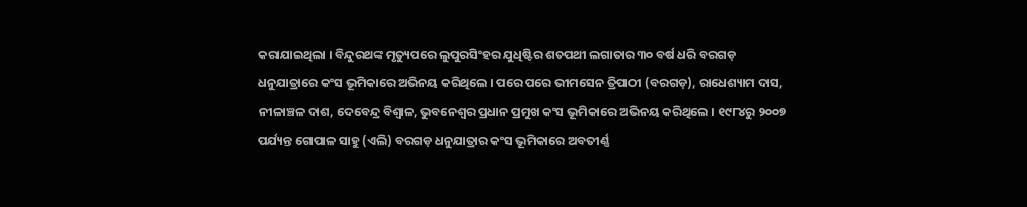କରାଯାଇଥିଲା । ବିନ୍ଦୁରଥଙ୍କ ମୃତ୍ୟୁପରେ ଲୁପୁରସିଂହର ଯୁଧିଷ୍ଟିର ଶତପଥୀ ଲଗାତାର ୩୦ ବର୍ଷ ଧରି ବରଗଡ଼ ଧନୁଯାତ୍ରାରେ କଂସ ଭୂମିକାରେ ଅଭିନୟ କରିଥିଲେ । ପରେ ପରେ ଭୀମସେନ ତ୍ରିପାଠୀ (ବରଗଡ଼), ରାଧେଶ୍ୟାମ ଦାସ, ନୀଳାଞ୍ଚଳ ଦାଶ, ଦେବେନ୍ଦ୍ର ବିଶ୍ୱାଳ, ଭୁବନେଶ୍ୱର ପ୍ରଧାନ ପ୍ରମୁଖ କଂସ ଭୂମିକାରେ ଅଭିନୟ କରିଥିଲେ । ୧୯୮୪ରୁ ୨୦୦୭ ପର୍ଯ୍ୟନ୍ତ ଗୋପାଳ ସାହୁ (ଏଲି) ବରଗଡ଼ ଧନୁଯାତ୍ରାର କଂସ ଭୂମିକାରେ ଅବତୀର୍ଣ୍ଣ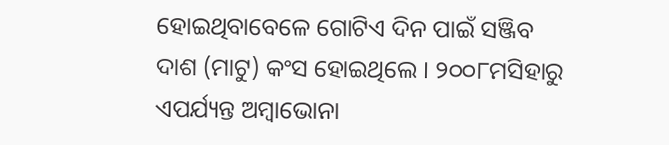ହୋଇଥିବାବେଳେ ଗୋଟିଏ ଦିନ ପାଇଁ ସଞ୍ଜିବ ଦାଶ (ମାଟୁ) କଂସ ହୋଇଥିଲେ । ୨୦୦୮ମସିହାରୁ ଏପର୍ଯ୍ୟନ୍ତ ଅମ୍ବାଭୋନା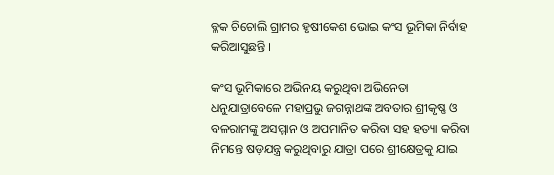ବ୍ଳକ ଚିଚୋଲି ଗ୍ରାମର ହୃଷୀକେଶ ଭୋଇ କଂସ ଭୂମିକା ନିର୍ବାହ କରିଆସୁଛନ୍ତି ।

କଂସ ଭୂମିକାରେ ଅଭିନୟ କରୁଥିବା ଅଭିନେତା ଧନୁଯାତ୍ରାବେଳେ ମହାପ୍ରଭୁ ଜଗନ୍ନାଥଙ୍କ ଅବତାର ଶ୍ରୀକୃଷ୍ଣ ଓ ବଳରାମଙ୍କୁ ଅସମ୍ମାନ ଓ ଅପମାନିତ କରିବା ସହ ହତ୍ୟା କରିବା ନିମନ୍ତେ ଷଡ଼ଯନ୍ତ୍ର କରୁଥିବାରୁ ଯାତ୍ରା ପରେ ଶ୍ରୀକ୍ଷେତ୍ରକୁ ଯାଇ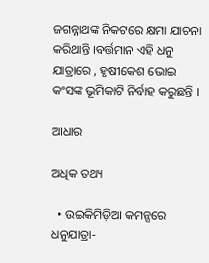ଜଗନ୍ନାଥଙ୍କ ନିକଟରେ କ୍ଷମା ଯାଚନା କରିଥାନ୍ତି ।ବର୍ତ୍ତମାନ ଏହି ଧନୁ ଯାତ୍ରାରେ , ହୃଷୀକେଶ ଭୋଇ କଂସଙ୍କ ଭୂମିକାଟି ନିର୍ବାହ କରୁଛନ୍ତି ।

ଆଧାର

ଅଧିକ ତଥ୍ୟ

  • ଉଇକିମିଡ଼ିଆ କମନ୍ସରେ ଧନୁଯାତ୍ରା-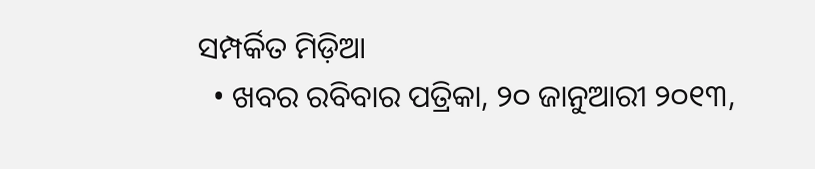ସମ୍ପର୍କିତ ମିଡ଼ିଆ
  • ଖବର ରବିବାର ପତ୍ରିକା, ୨୦ ଜାନୁଆରୀ ୨୦୧୩,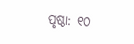ପୃଷ୍ଠା: ୧୦